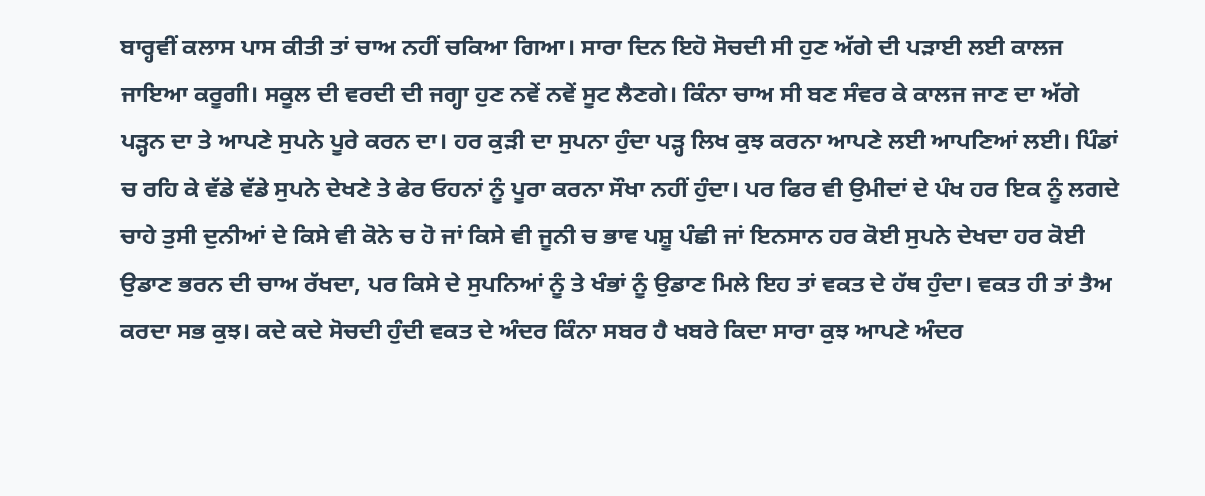ਬਾਰ੍ਹਵੀਂ ਕਲਾਸ ਪਾਸ ਕੀਤੀ ਤਾਂ ਚਾਅ ਨਹੀਂ ਚਕਿਆ ਗਿਆ। ਸਾਰਾ ਦਿਨ ਇਹੋ ਸੋਚਦੀ ਸੀ ਹੁਣ ਅੱਗੇ ਦੀ ਪੜਾਈ ਲਈ ਕਾਲਜ ਜਾਇਆ ਕਰੂਗੀ। ਸਕੂਲ ਦੀ ਵਰਦੀ ਦੀ ਜਗ੍ਹਾ ਹੁਣ ਨਵੇਂ ਨਵੇਂ ਸੂਟ ਲੈਣਗੇ। ਕਿੰਨਾ ਚਾਅ ਸੀ ਬਣ ਸੰਵਰ ਕੇ ਕਾਲਜ ਜਾਣ ਦਾ ਅੱਗੇ ਪੜ੍ਹਨ ਦਾ ਤੇ ਆਪਣੇ ਸੁਪਨੇ ਪੂਰੇ ਕਰਨ ਦਾ। ਹਰ ਕੁੜੀ ਦਾ ਸੁਪਨਾ ਹੁੰਦਾ ਪੜ੍ਹ ਲਿਖ ਕੁਝ ਕਰਨਾ ਆਪਣੇ ਲਈ ਆਪਣਿਆਂ ਲਈ। ਪਿੰਡਾਂ ਚ ਰਹਿ ਕੇ ਵੱਡੇ ਵੱਡੇ ਸੁਪਨੇ ਦੇਖਣੇ ਤੇ ਫੇਰ ਓਹਨਾਂ ਨੂੰ ਪੂਰਾ ਕਰਨਾ ਸੌਖਾ ਨਹੀਂ ਹੁੰਦਾ। ਪਰ ਫਿਰ ਵੀ ਉਮੀਦਾਂ ਦੇ ਪੰਖ ਹਰ ਇਕ ਨੂੰ ਲਗਦੇ ਚਾਹੇ ਤੁਸੀ ਦੁਨੀਆਂ ਦੇ ਕਿਸੇ ਵੀ ਕੋਨੇ ਚ ਹੋ ਜਾਂ ਕਿਸੇ ਵੀ ਜੂਨੀ ਚ ਭਾਵ ਪਸ਼ੂ ਪੰਛੀ ਜਾਂ ਇਨਸਾਨ ਹਰ ਕੋਈ ਸੁਪਨੇ ਦੇਖਦਾ ਹਰ ਕੋਈ ਉਡਾਣ ਭਰਨ ਦੀ ਚਾਅ ਰੱਖਦਾ, ਪਰ ਕਿਸੇ ਦੇ ਸੁਪਨਿਆਂ ਨੂੰ ਤੇ ਖੰਭਾਂ ਨੂੰ ਉਡਾਣ ਮਿਲੇ ਇਹ ਤਾਂ ਵਕਤ ਦੇ ਹੱਥ ਹੁੰਦਾ। ਵਕਤ ਹੀ ਤਾਂ ਤੈਅ ਕਰਦਾ ਸਭ ਕੁਝ। ਕਦੇ ਕਦੇ ਸੋਚਦੀ ਹੁੰਦੀ ਵਕਤ ਦੇ ਅੰਦਰ ਕਿੰਨਾ ਸਬਰ ਹੈ ਖਬਰੇ ਕਿਦਾ ਸਾਰਾ ਕੁਝ ਆਪਣੇ ਅੰਦਰ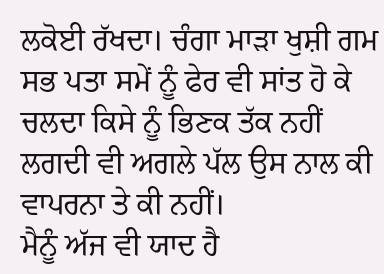ਲਕੋਈ ਰੱਖਦਾ। ਚੰਗਾ ਮਾੜਾ ਖੁਸ਼ੀ ਗਮ ਸਭ ਪਤਾ ਸਮੇਂ ਨੂੰ ਫੇਰ ਵੀ ਸਾਂਤ ਹੋ ਕੇ ਚਲਦਾ ਕਿਸੇ ਨੂੰ ਭਿਣਕ ਤੱਕ ਨਹੀਂ ਲਗਦੀ ਵੀ ਅਗਲੇ ਪੱਲ ਉਸ ਨਾਲ ਕੀ ਵਾਪਰਨਾ ਤੇ ਕੀ ਨਹੀਂ।
ਮੈਨੂੰ ਅੱਜ ਵੀ ਯਾਦ ਹੈ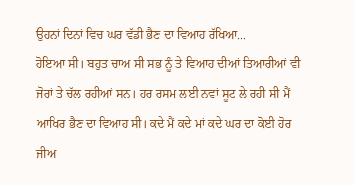ਉਹਨਾਂ ਦਿਨਾਂ ਵਿਚ ਘਰ ਵੱਡੀ ਭੈਣ ਦਾ ਵਿਆਹ ਰੱਖਿਆ...
ਹੋਇਆ ਸੀ। ਬਹੁਤ ਚਾਅ ਸੀ ਸਭ ਨੂੰ ਤੇ ਵਿਆਹ ਦੀਆਂ ਤਿਆਰੀਆਂ ਵੀ ਜੋਰਾਂ ਤੇ ਚੱਲ ਰਹੀਆਂ ਸਨ। ਹਰ ਰਸਮ ਲਈ ਨਵਾਂ ਸੂਟ ਲੇ ਰਹੀ ਸੀ ਮੈਂ ਆਖਿਰ ਭੈਣ ਦਾ ਵਿਆਹ ਸੀ। ਕਦੇ ਮੈਂ ਕਦੇ ਮਾਂ ਕਦੇ ਘਰ ਦਾ ਕੋਈ ਹੋਰ ਜੀਅ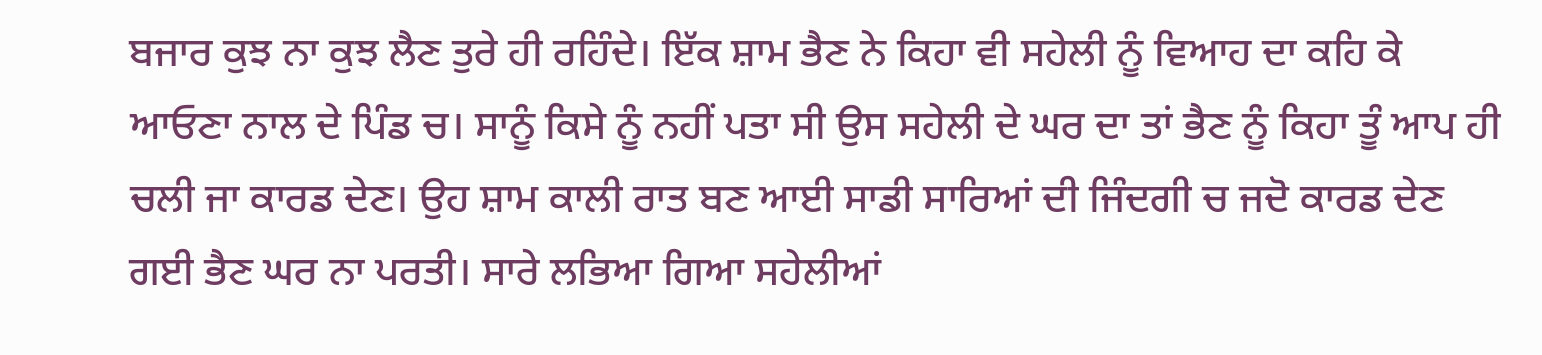ਬਜਾਰ ਕੁਝ ਨਾ ਕੁਝ ਲੈਣ ਤੁਰੇ ਹੀ ਰਹਿੰਦੇ। ਇੱਕ ਸ਼ਾਮ ਭੈਣ ਨੇ ਕਿਹਾ ਵੀ ਸਹੇਲੀ ਨੂੰ ਵਿਆਹ ਦਾ ਕਹਿ ਕੇ ਆਓਣਾ ਨਾਲ ਦੇ ਪਿੰਡ ਚ। ਸਾਨੂੰ ਕਿਸੇ ਨੂੰ ਨਹੀਂ ਪਤਾ ਸੀ ਉਸ ਸਹੇਲੀ ਦੇ ਘਰ ਦਾ ਤਾਂ ਭੈਣ ਨੂੰ ਕਿਹਾ ਤੂੰ ਆਪ ਹੀ ਚਲੀ ਜਾ ਕਾਰਡ ਦੇਣ। ਉਹ ਸ਼ਾਮ ਕਾਲੀ ਰਾਤ ਬਣ ਆਈ ਸਾਡੀ ਸਾਰਿਆਂ ਦੀ ਜਿੰਦਗੀ ਚ ਜਦੋ ਕਾਰਡ ਦੇਣ ਗਈ ਭੈਣ ਘਰ ਨਾ ਪਰਤੀ। ਸਾਰੇ ਲਭਿਆ ਗਿਆ ਸਹੇਲੀਆਂ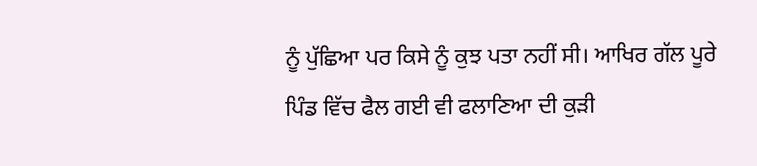ਨੂੰ ਪੁੱਛਿਆ ਪਰ ਕਿਸੇ ਨੂੰ ਕੁਝ ਪਤਾ ਨਹੀਂ ਸੀ। ਆਖਿਰ ਗੱਲ ਪੂਰੇ ਪਿੰਡ ਵਿੱਚ ਫੈਲ ਗਈ ਵੀ ਫਲਾਣਿਆ ਦੀ ਕੁੜੀ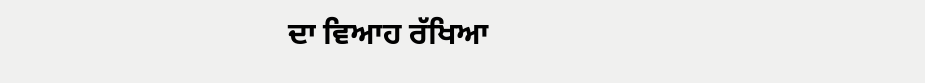ਦਾ ਵਿਆਹ ਰੱਖਿਆ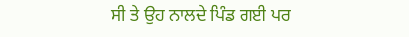ਸੀ ਤੇ ਉਹ ਨਾਲਦੇ ਪਿੰਡ ਗਈ ਪਰ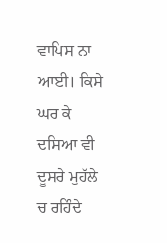ਵਾਪਿਸ ਨਾ ਆਈ। ਕਿਸੇ ਘਰ ਕੇ ਦਸਿਆ ਵੀ ਦੂਸਰੇ ਮੁਹੱਲੇ ਚ ਰਹਿੰਦੇ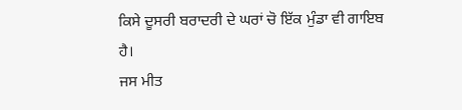ਕਿਸੇ ਦੂਸਰੀ ਬਰਾਦਰੀ ਦੇ ਘਰਾਂ ਚੋ ਇੱਕ ਮੁੰਡਾ ਵੀ ਗਾਇਬ ਹੈ।
ਜਸ ਮੀਤ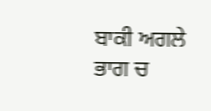ਬਾਕੀ ਅਗਲੇ ਭਾਗ ਚ